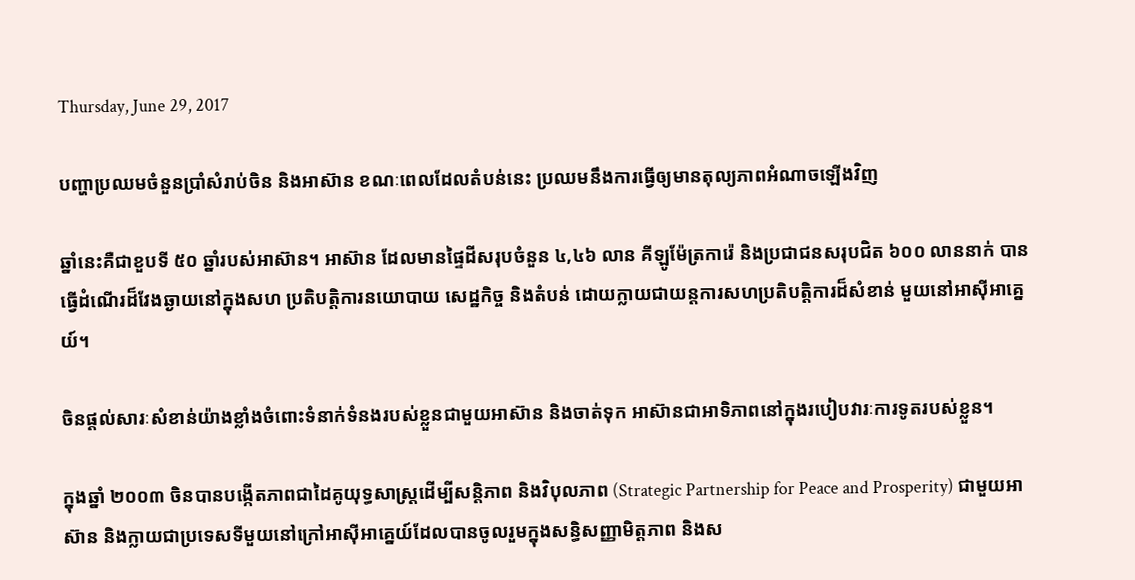Thursday, June 29, 2017

បញ្ហាប្រឈមចំនួនប្រាំសំរាប់ចិន និងអាស៊ាន ខណៈពេលដែលតំបន់នេះ ប្រឈមនឹងការធ្វើឲ្យមានតុល្យភាពអំណាចឡើងវិញ

ឆ្នាំនេះគឺជាខួបទី ៥០ ឆ្នាំរបស់អាស៊ាន។ អាស៊ាន ដែលមានផ្ទៃដីសរុបចំនួន ៤,៤៦ លាន គីឡូម៉ែត្រការ៉េ និងប្រជាជនសរុបជិត ៦០០ លាននាក់ បានធ្វើដំណើរដ៏វែងឆ្ងាយនៅក្នុងសហ ប្រតិបត្តិការនយោបាយ សេដ្ឋកិច្ច និងតំបន់ ដោយក្លាយជាយន្តការសហប្រតិបត្តិការដ៏សំខាន់ មួយនៅអាស៊ីអាគ្នេយ៍។

ចិនផ្តល់សារៈសំខាន់យ៉ាងខ្លាំងចំពោះទំនាក់ទំនងរបស់ខ្លួនជាមួយអាស៊ាន និងចាត់ទុក អាស៊ានជាអាទិភាពនៅក្នុងរបៀបវារៈការទូតរបស់ខ្លួន។

ក្នុងឆ្នាំ ២០០៣ ចិនបានបង្កើតភាពជាដៃគូយុទ្ធសាស្រ្តដើម្បីសន្តិភាព និងវិបុលភាព (Strategic Partnership for Peace and Prosperity) ជាមួយអាស៊ាន និងក្លាយជាប្រទេសទីមួយនៅក្រៅអាស៊ីអាគ្នេយ៍ដែលបានចូលរួមក្នុងសន្ធិសញ្ញាមិត្តភាព និងស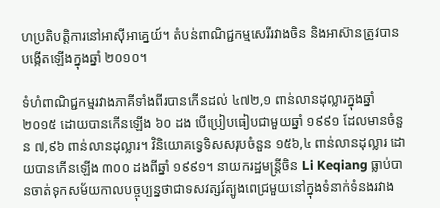ហប្រតិបត្តិការនៅអាស៊ីអាគ្នេយ៍។ តំបន់ពាណិជ្ជកម្មសេរីរវាងចិន និងអាស៊ានត្រូវបានបង្កើតឡើងក្នុងឆ្នាំ ២០១០។

ទំហំពាណិជ្ជកម្មរវាងភាគីទាំងពីរបានកើនដល់ ៤៧២,១ ពាន់លានដុល្លារក្នុងឆ្នាំ ២០១៥ ដោយបានកើនឡើង ៦០ ដង បើប្រៀបធៀបជាមួយឆ្នាំ ១៩៩១ ដែលមានចំនួន ៧,៩៦ ពាន់លានដុល្លារ។ វិនិយោគទ្វេទិសសរុបចំនួន ១៥៦,៤ ពាន់លានដុល្លារ ដោយបានកើនឡើង ៣០០ ដងពីឆ្នាំ ១៩៩១។ នាយករដ្ឋមន្រ្តីចិន Li Keqiang ធ្លាប់បានចាត់ទុកសម័យកាលបច្ចុប្បន្នថាជាទសវត្សរ៍ត្បូងពេជ្រមួយនៅក្នុងទំនាក់ទំនងរវាង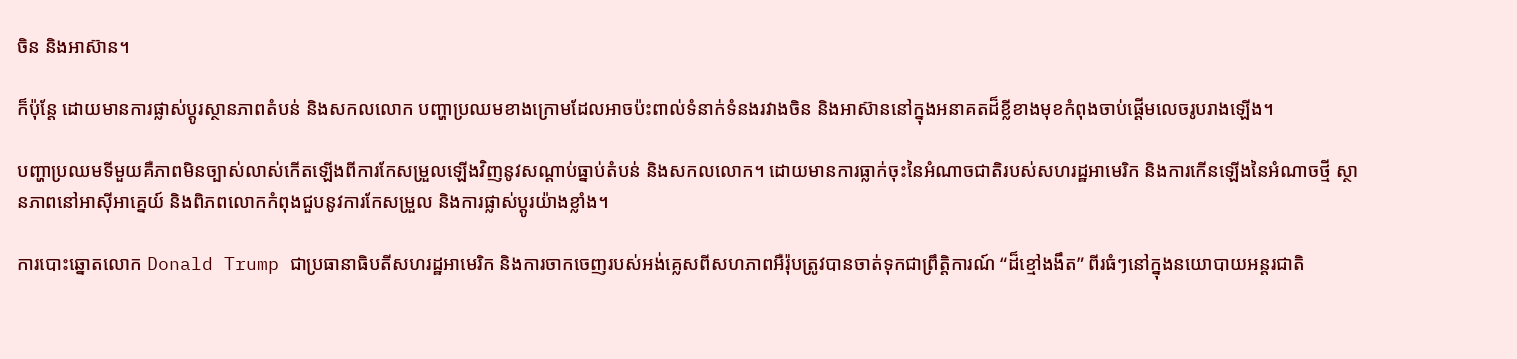ចិន និងអាស៊ាន។

ក៏ប៉ុន្តែ ដោយមានការផ្លាស់ប្តូរស្ថានភាពតំបន់ និងសកលលោក បញ្ហាប្រឈមខាងក្រោមដែលអាចប៉ះពាល់ទំនាក់ទំនងរវាងចិន និងអាស៊ាននៅក្នុងអនាគតដ៏ខ្លីខាងមុខកំពុងចាប់ផ្តើមលេចរូបរាងឡើង។

បញ្ហាប្រឈមទីមួយគឺភាពមិនច្បាស់លាស់កើតឡើងពីការកែសម្រួលឡើងវិញនូវសណ្តាប់ធ្នាប់តំបន់ និងសកលលោក។ ដោយមានការធ្លាក់ចុះនៃអំណាចជាតិរបស់សហរដ្ឋអាមេរិក និងការកើនឡើងនៃអំណាចថ្មី ស្ថានភាពនៅអាស៊ីអាគ្នេយ៍ និងពិភពលោកកំពុងជួបនូវការកែសម្រួល និងការផ្លាស់ប្តូរយ៉ាងខ្លាំង។

ការបោះឆ្នោតលោក Donald Trump ជាប្រធានាធិបតីសហរដ្ឋអាមេរិក និងការចាកចេញរបស់អង់គ្លេសពីសហភាពអឺរ៉ុបត្រូវបានចាត់ទុកជាព្រឹត្តិការណ៍ “ដ៏ខ្មៅងងឹត” ពីរធំៗនៅក្នុងនយោបាយអន្តរជាតិ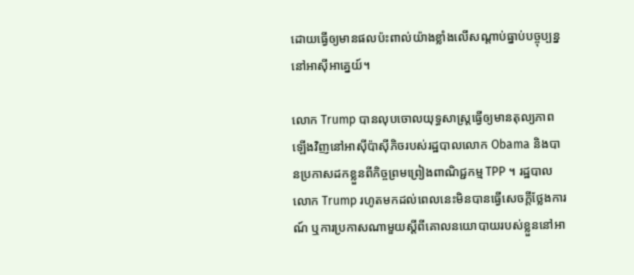ដោយធ្វើឲ្យមានផលប៉ះពាល់យ៉ាងខ្លាំងលើសណ្តាប់ធ្នាប់បច្ចុប្បន្ននៅអាស៊ីអាគ្នេយ៍។

លោក Trump បានលុបចោលយុទ្ធសាស្រ្តធ្វើឲ្យមានតុល្យភាពឡើងវិញនៅអាស៊ីប៉ាស៊ីភិចរបស់រដ្ឋបាលលោក Obama និងបានប្រកាសដកខ្លួនពីកិច្ចព្រមព្រៀងពាណិជ្ជកម្ម TPP ។ រដ្ឋបាលលោក Trump រហូតមកដល់ពេលនេះមិនបានធ្វើសេចក្តីថ្លែងការណ៍ ឬការប្រកាសណាមួយស្តីពីគោលនយោបាយរបស់ខ្លួននៅអា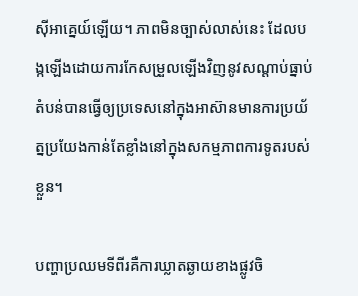ស៊ីអាគ្នេយ៍ឡើយ។ ភាពមិនច្បាស់លាស់នេះ ដែលបង្កឡើងដោយការកែសម្រួលឡើងវិញនូវសណ្តាប់ធ្នាប់តំបន់បានធ្វើឲ្យប្រទេសនៅក្នុងអាស៊ានមានការប្រយ័ត្នប្រយែងកាន់តែខ្លាំងនៅក្នុងសកម្មភាពការទូតរបស់ខ្លួន។

បញ្ហាប្រឈមទីពីរគឺការឃ្លាតឆ្ងាយខាងផ្លូវចិ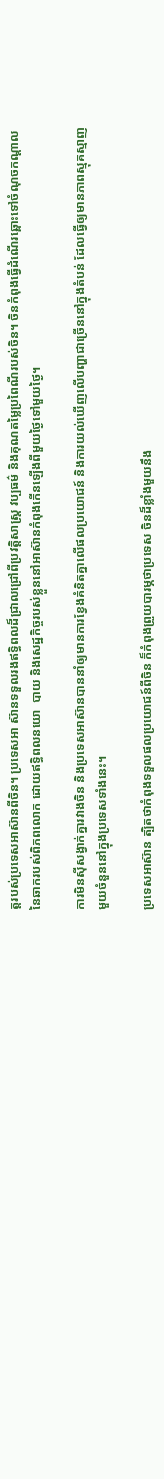ត្តរបស់ប្រទេសអាស៊ានពីចិន។ ប្រទេសអា ស៊ានទទួលរងឥទ្ធិពលដ៏ជ្រាលជ្រៅពីប្រវត្តិសាស្រ្ត វប្បធម៌ និងគុណតម្លៃប្រពៃណីរបស់ចិន។ ចិនកំពុងធ្វើដំណើរឆ្ពោះទៅចំណុចកណ្តាលនៃឆាករបស់ពិភពលោក ដោយឥទ្ធិពលនយោ  បាយ និងសេដ្ឋកិច្ចរបស់ខ្លួននៅអាស៊ានកំពុងកើនឡើងពីមួយថ្ងៃទៅមួយថ្ងៃ។

ការមិនស៊ីសង្វាក់គ្នារវាងចិន និងប្រទេសអាស៊ានបាននាំឲ្យមានការខ្វែងគំនិតគ្នាលើផលប្រយោជន៍ និងការយល់ឃើញលើបញ្ហាជាច្រើននៅក្នុងតំបន់ ដែលធ្វើឲ្យមានភាពស្មុគស្មាញ មួយចំនួននៅក្នុងប្រទេសទាំងនេះ។

ប្រទេសអាស៊ាន ត្បិតថាកំពុងទទួលផលប្រយោជន៍ពីចិន ក៏កំពុងព្រួយបារម្ភថាប្រទេស ចិនដ៏ខ្លាំងមួយនឹង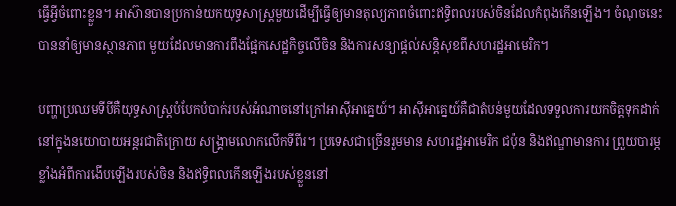ធ្វើអ្វីចំពោះខ្លួន។ អាស៊ានបានប្រកាន់យកយុទ្ធសាស្រ្តមួយដើម្បីធ្វើឲ្យមានតុល្យភាពចំពោះឥទ្ធិពលរបស់ចិនដែលកំពុងកើនឡើង។ ចំណុចនេះបាននាំឲ្យមានស្ថានភាព មួយដែលមានការពឹងផ្អែកសេដ្ឋកិច្ចលើចិន និងការសន្យាផ្តល់សន្តិសុខពីសហរដ្ឋអាមេរិក។

បញ្ហាប្រឈមទីបីគឺយុទ្ធសាស្រ្តបំបែកបំបាក់របស់អំណាចនៅក្រៅអាស៊ីអាគ្នេយ៍។ អាស៊ីអាគ្នេយ៍គឺជាតំបន់មួយដែលទទួលការយកចិត្តទុកដាក់នៅក្នុងនយោបាយអន្តរជាតិក្រោយ សង្រ្គាមលោកលើកទីពីរ។ ប្រទេសជាច្រើនរួមមាន សហរដ្ឋអាមេរិក ជប៉ុន និងឥណ្ឌាមានការ ព្រួយបារម្ភខ្លាំងអំពីការងើបឡើងរបស់ចិន និងឥទ្ធិពលកើនឡើងរបស់ខ្លួននៅ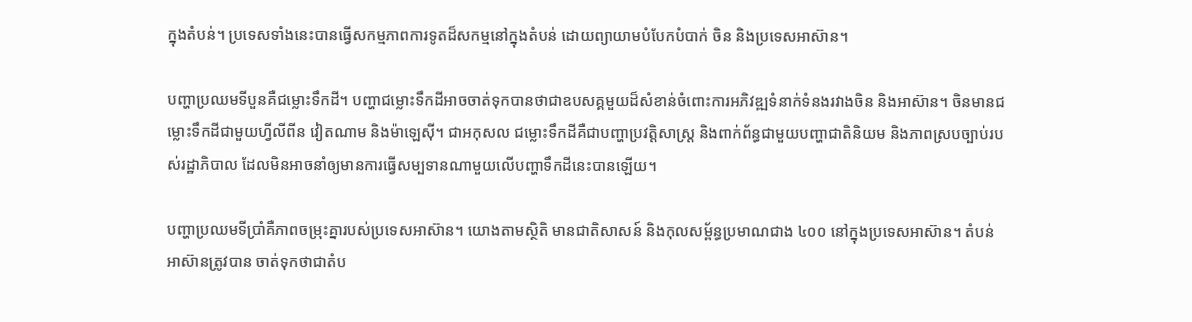ក្នុងតំបន់។ ប្រទេសទាំងនេះបានធ្វើសកម្មភាពការទូតដ៏សកម្មនៅក្នុងតំបន់ ដោយព្យាយាមបំបែកបំបាក់ ចិន និងប្រទេសអាស៊ាន។

បញ្ហាប្រឈមទីបួនគឺជម្លោះទឹកដី។ បញ្ហាជម្លោះទឹកដីអាចចាត់ទុកបានថាជាឧបសគ្គមួយដ៏សំខាន់ចំពោះការអភិវឌ្ឍទំនាក់ទំនងរវាងចិន និងអាស៊ាន។ ចិនមានជម្លោះទឹកដីជាមួយហ្វីលីពីន វៀតណាម និងម៉ាឡេស៊ី។ ជាអកុសល ជម្លោះទឹកដីគឺជាបញ្ហាប្រវត្តិសាស្រ្ត និងពាក់ព័ន្ធជាមួយបញ្ហាជាតិនិយម និងភាពស្របច្បាប់របស់រដ្ឋាភិបាល ដែលមិនអាចនាំឲ្យមានការធ្វើសម្បទានណាមួយលើបញ្ហាទឹកដីនេះបានឡើយ។

បញ្ហាប្រឈមទីប្រាំគឺភាពចម្រុះគ្នារបស់ប្រទេសអាស៊ាន។ យោងតាមស្ថិតិ មានជាតិសាសន៍ និងកុលសម្ព័ន្ធប្រមាណជាង ៤០០ នៅក្នុងប្រទេសអាស៊ាន។ តំបន់អាស៊ានត្រូវបាន ចាត់ទុកថាជាតំប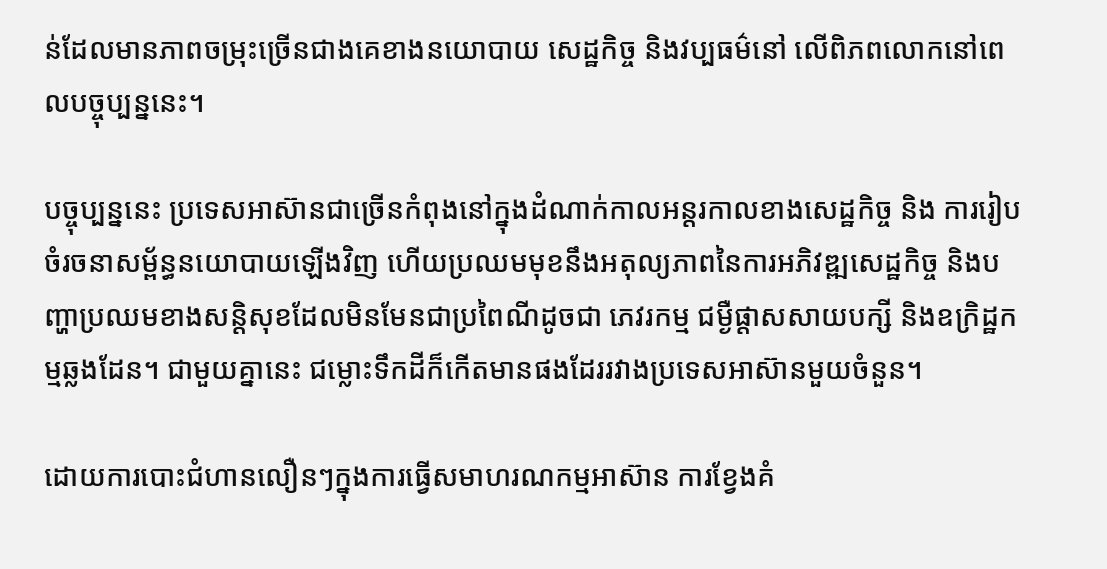ន់ដែលមានភាពចម្រុះច្រើនជាងគេខាងនយោបាយ សេដ្ឋកិច្ច និងវប្បធម៌នៅ លើពិភពលោកនៅពេលបច្ចុប្បន្ននេះ។

បច្ចុប្បន្ននេះ ប្រទេសអាស៊ានជាច្រើនកំពុងនៅក្នុងដំណាក់កាលអន្តរកាលខាងសេដ្ឋកិច្ច និង ការរៀបចំរចនាសម្ព័ន្ធនយោបាយឡើងវិញ ហើយប្រឈមមុខនឹងអតុល្យភាពនៃការអភិវឌ្ឍសេដ្ឋកិច្ច និងបញ្ហាប្រឈមខាងសន្តិសុខដែលមិនមែនជាប្រពៃណីដូចជា ភេវរកម្ម ជម្ងឺផ្តាសសាយបក្សី និងឧក្រិដ្ឋកម្មឆ្លងដែន។ ជាមួយគ្នានេះ ជម្លោះទឹកដីក៏កើតមានផងដែររវាងប្រទេសអាស៊ានមួយចំនួន។

ដោយការបោះជំហានលឿនៗក្នុងការធ្វើសមាហរណកម្មអាស៊ាន ការខ្វែងគំ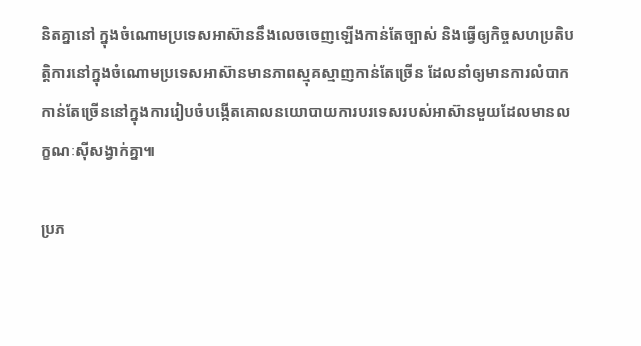និតគ្នានៅ ក្នុងចំណោមប្រទេសអាស៊ាននឹងលេចចេញឡើងកាន់តែច្បាស់ និងធ្វើឲ្យកិច្ចសហប្រតិបត្តិការនៅក្នុងចំណោមប្រទេសអាស៊ានមានភាពស្មុគស្មាញកាន់តែច្រើន ដែលនាំឲ្យមានការលំបាក កាន់តែច្រើននៅក្នុងការរៀបចំបង្កើតគោលនយោបាយការបរទេសរបស់អាស៊ានមួយដែលមានលក្ខណៈស៊ីសង្វាក់គ្នា៕

ប្រភ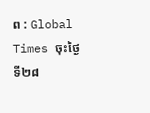ព : Global Times ចុះថ្ងៃទី២៨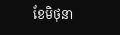ខែមិថុនា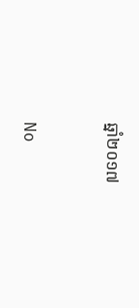ឆ្នាំ២០១៧


No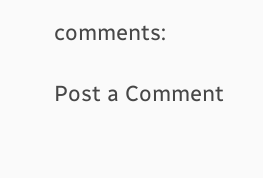comments:

Post a Comment